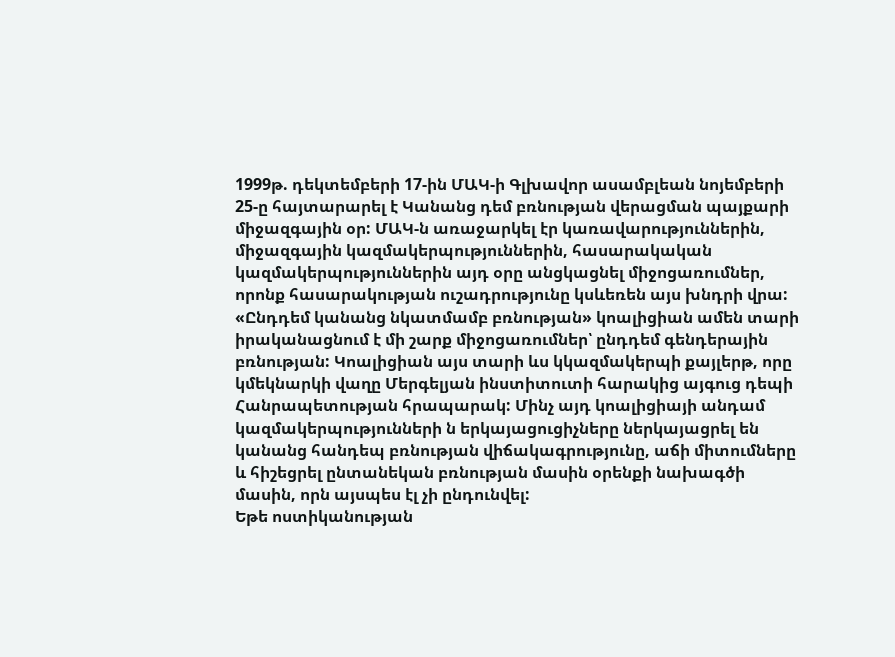1999թ. դեկտեմբերի 17-ին ՄԱԿ-ի Գլխավոր ասամբլեան նոյեմբերի 25-ը հայտարարել է Կանանց դեմ բռնության վերացման պայքարի միջազգային օր: ՄԱԿ-ն առաջարկել էր կառավարություններին, միջազգային կազմակերպություններին, հասարակական կազմակերպություններին այդ օրը անցկացնել միջոցառումներ, որոնք հասարակության ուշադրությունը կսևեռեն այս խնդրի վրա: «Ընդդեմ կանանց նկատմամբ բռնության» կոալիցիան ամեն տարի իրականացնում է մի շարք միջոցառումներ՝ ընդդեմ գենդերային բռնության: Կոալիցիան այս տարի ևս կկազմակերպի քայլերթ, որը կմեկնարկի վաղը Մերգելյան ինստիտուտի հարակից այգուց դեպի Հանրապետության հրապարակ: Մինչ այդ կոալիցիայի անդամ կազմակերպությունների ն երկայացուցիչները ներկայացրել են կանանց հանդեպ բռնության վիճակագրությունը, աճի միտումները և հիշեցրել ընտանեկան բռնության մասին օրենքի նախագծի մասին, որն այսպես էլ չի ընդունվել:
Եթե ոստիկանության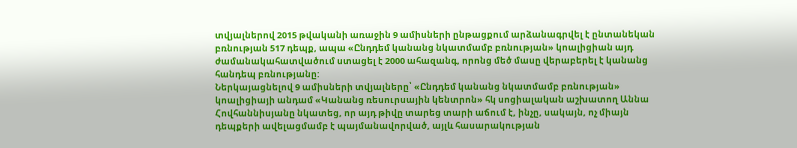տվյալներով 2015 թվականի առաջին 9 ամիսների ընթացքում արձանագրվել է ընտանեկան բռնության 517 դեպք, ապա «Ընդդեմ կանանց նկատմամբ բռնության» կոալիցիան այդ ժամանակահատվածում ստացել է 2000 ահազանգ, որոնց մեծ մասը վերաբերել է կանանց հանդեպ բռնությանը:
Ներկայացնելով 9 ամիսների տվյալները՝ «Ընդդեմ կանանց նկատմամբ բռնության» կոալիցիայի անդամ «Կանանց ռեսուրսային կենտրոն» հկ սոցիալական աշխատող Աննա Հովհաննիսյանը նկատեց, որ այդ թիվը տարեց տարի աճում է, ինչը, սակայն, ոչ միայն դեպքերի ավելացմամբ է պայմանավորված, այլև հասարակության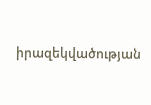իրազեկվածության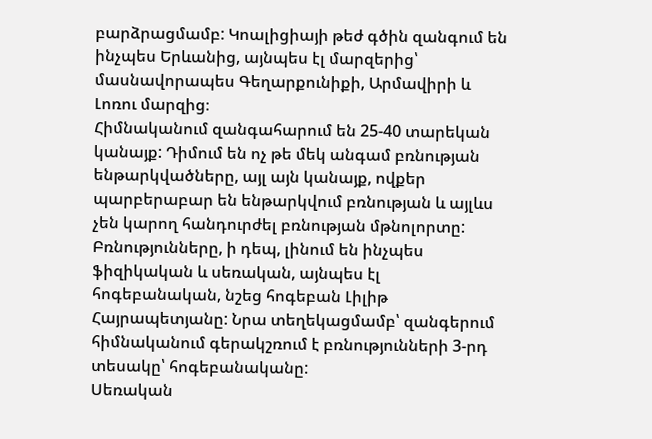բարձրացմամբ: Կոալիցիայի թեժ գծին զանգում են ինչպես Երևանից, այնպես էլ մարզերից՝ մասնավորապես Գեղարքունիքի, Արմավիրի և Լոռու մարզից։
Հիմնականում զանգահարում են 25-40 տարեկան կանայք: Դիմում են ոչ թե մեկ անգամ բռնության ենթարկվածները, այլ այն կանայք, ովքեր պարբերաբար են ենթարկվում բռնության և այլևս չեն կարող հանդուրժել բռնության մթնոլորտը: Բռնությունները, ի դեպ, լինում են ինչպես ֆիզիկական և սեռական, այնպես էլ հոգեբանական, նշեց հոգեբան Լիլիթ Հայրապետյանը: Նրա տեղեկացմամբ՝ զանգերում հիմնականում գերակշռում է բռնությունների 3-րդ տեսակը՝ հոգեբանականը:
Սեռական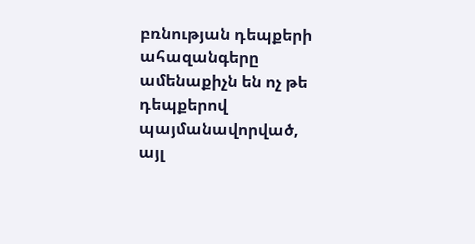բռնության դեպքերի ահազանգերը ամենաքիչն են ոչ թե դեպքերով պայմանավորված, այլ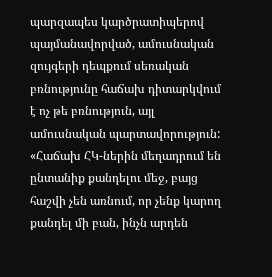պարզապես կարծրատիպերով պայմանավորված, ամուսնական զույգերի դեպքում սեռական բռնությունը հաճախ դիտարկվում է ոչ թե բռնություն, այլ ամուսնական պարտավորություն: «Հաճախ ՀԿ-ներին մեղադրում են ընտանիք քանդելու մեջ, բայց հաշվի չեն առնում, որ չենք կարող քանդել մի բան, ինչն արդեն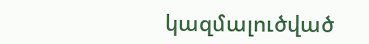կազմալուծված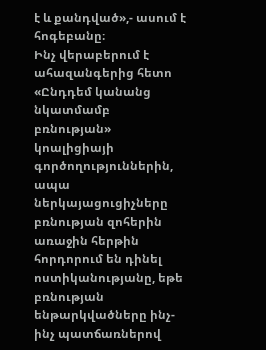է և քանդված»,- ասում է հոգեբանը։
Ինչ վերաբերում է ահազանգերից հետո «Ընդդեմ կանանց նկատմամբ բռնության» կոալիցիայի գործողություններին, ապա ներկայացուցիչները բռնության զոհերին առաջին հերթին հորդորում են դինել ոստիկանությանը, եթե բռնության ենթարկվածները ինչ-ինչ պատճառներով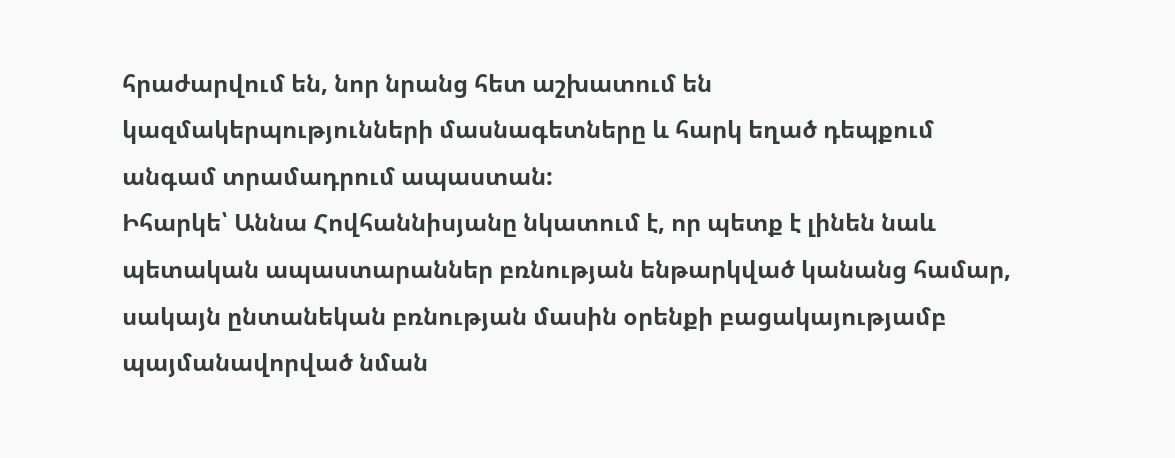հրաժարվում են, նոր նրանց հետ աշխատում են կազմակերպությունների մասնագետները և հարկ եղած դեպքում անգամ տրամադրում ապաստան:
Իհարկե՝ Աննա Հովհաննիսյանը նկատում է, որ պետք է լինեն նաև պետական ապաստարաններ բռնության ենթարկված կանանց համար, սակայն ընտանեկան բռնության մասին օրենքի բացակայությամբ պայմանավորված նման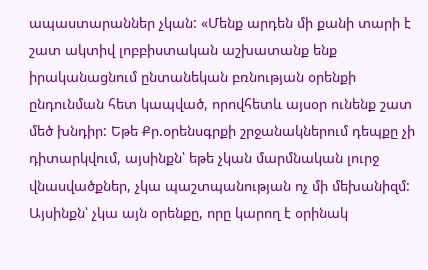ապաստարաններ չկան: «Մենք արդեն մի քանի տարի է շատ ակտիվ լոբբիստական աշխատանք ենք իրականացնում ընտանեկան բռնության օրենքի ընդունման հետ կապված, որովհետև այսօր ունենք շատ մեծ խնդիր: Եթե Քր.օրենսգրքի շրջանակներում դեպքը չի դիտարկվում, այսինքն՝ եթե չկան մարմնական լուրջ վնասվածքներ, չկա պաշտպանության ոչ մի մեխանիզմ: Այսինքն՝ չկա այն օրենքը, որը կարող է օրինակ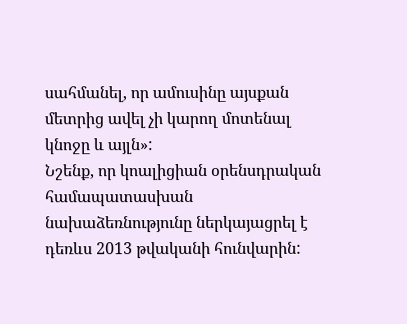սահմանել, որ ամուսինը այսքան մետրից ավել չի կարող մոտենալ կնոջը և այլն»:
Նշենք, որ կոալիցիան օրենսդրական համապատասխան նախաձեռնությունը ներկայացրել է դեռևս 2013 թվականի հունվարին: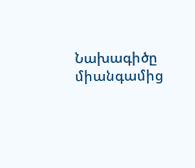Նախագիծը միանգամից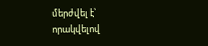մերժվել է՝ որակվելով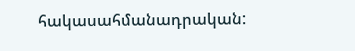հակասահմանադրական: